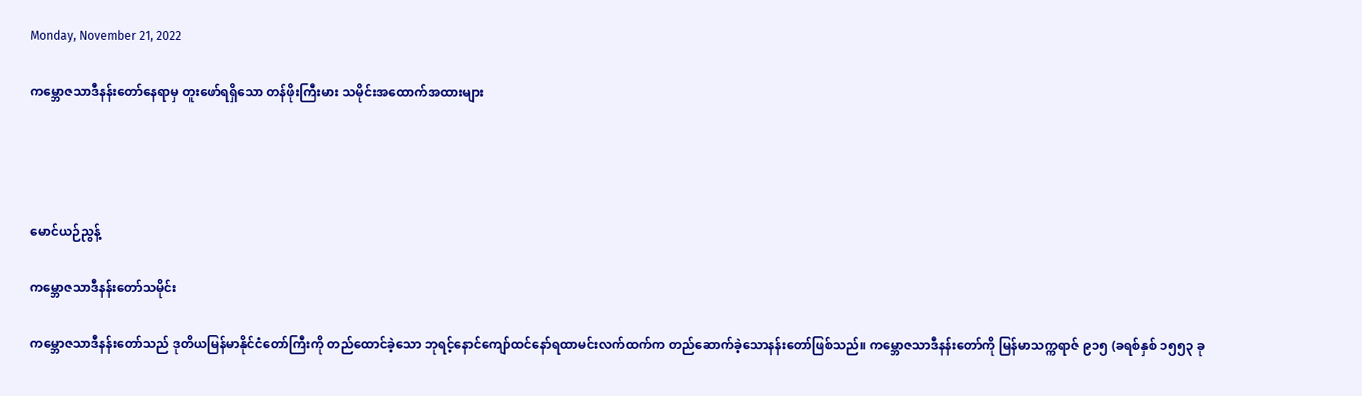Monday, November 21, 2022

ကမ္ဘောဇသာဒီနန်းတော်နေရာမှ တူးဖော်ရရှိသော တန်ဖိုးကြီးမား သမိုင်းအထောက်အထားများ




မောင်ယဉ်ညွန့်

ကမ္ဘောဇသာဒီနန်းတော်သမိုင်း

ကမ္ဘောဇသာဒီနန်းတော်သည် ဒုတိယမြန်မာနိုင်ငံတော်ကြီးကို တည်ထောင်ခဲ့သော ဘုရင့်နောင်ကျော်ထင်နော်ရထာမင်းလက်ထက်က တည်ဆောက်ခဲ့သောနန်းတော်ဖြစ်သည်။ ကမ္ဘောဇသာဒီနန်းတော်ကို မြန်မာသက္ကရာဇ် ၉၁၅ (ခရစ်နှစ် ၁၅၅၃ ခု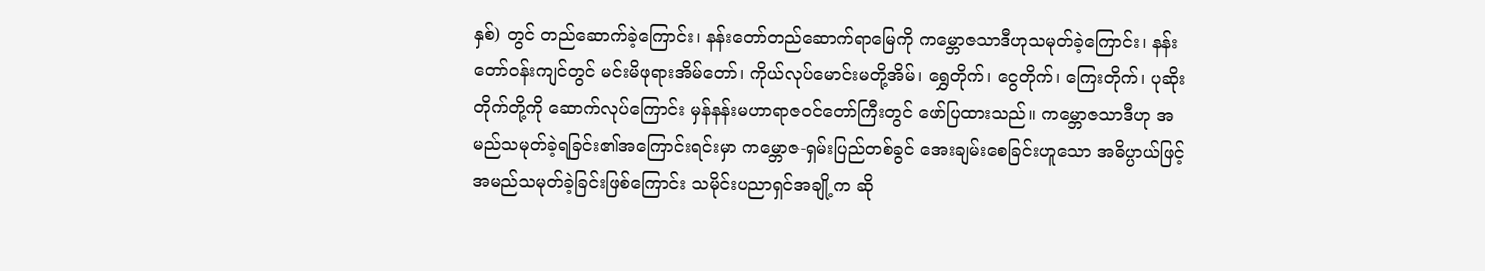နှစ်) တွင် တည်ဆောက်ခဲ့ကြောင်း၊ နန်းတော်တည်ဆောက်ရာမြေကို ကမ္ဘောဇသာဒီဟုသမုတ်ခဲ့ကြောင်း၊ နန်းတော်ဝန်းကျင်တွင် မင်းမိဖုရားအိမ်တော်၊ ကိုယ်လုပ်မောင်းမတို့အိမ်၊ ရွှေတိုက်၊ ငွေတိုက်၊ ကြေးတိုက်၊ ပုဆိုးတိုက်တို့ကို ဆောက်လုပ်ကြောင်း မှန်နန်းမဟာရာဇဝင်တော်ကြီးတွင် ဖော်ပြထားသည်။ ကမ္ဘောဇသာဒီဟု အမည်သမုတ်ခဲ့ရခြင်း၏အကြောင်းရင်းမှာ ကမ္ဘောဇ-ရှမ်းပြည်တစ်ခွင် အေးချမ်းစေခြင်းဟူသော အဓိပ္ပာယ်ဖြင့် အမည်သမုတ်ခဲ့ခြင်းဖြစ်ကြောင်း သမိုင်းပညာရှင်အချို့က ဆို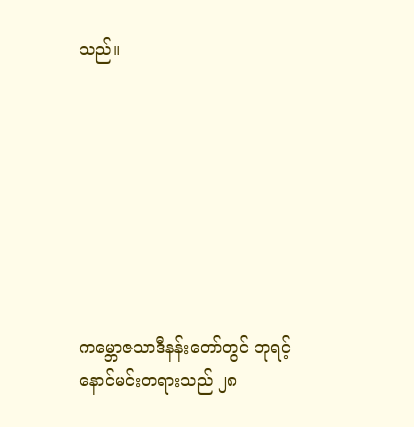သည်။








ကမ္ဘောဇသာဒီနန်းတော်တွင် ဘုရင့်နောင်မင်းတရားသည် ၂၈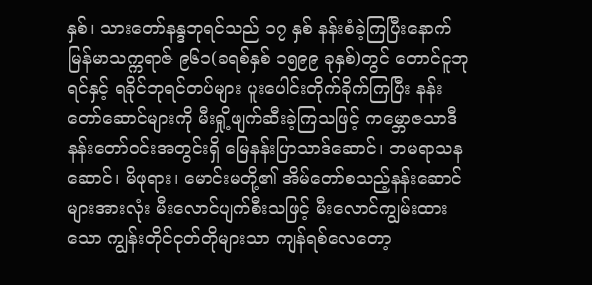နှစ်၊ သားတော်နန္ဒဘုရင်သည် ၁၇ နှစ် နန်းစံခဲ့ကြပြီးနောက် မြန်မာသက္ကရာဇ် ၉၆၁(ခရစ်နှစ် ၁၅၉၉ ခုနှစ်)တွင် တောင်ငူဘုရင်နှင့် ရခိုင်ဘုရင်တပ်များ ပူးပေါင်းတိုက်ခိုက်ကြပြီး နန်းတော်ဆောင်များကို မီးရှို့ဖျက်ဆီးခဲ့ကြသဖြင့် ကမ္ဘောဇသာဒီနန်းတော်ဝင်းအတွင်းရှိ မြေနန်းပြာသာဒ်ဆောင်၊ ဘမရာသနဆောင်၊ မိဖုရား၊ မောင်းမတို့၏ အိမ်တော်စသည့်နန်းဆောင်များအားလုံး မီးလောင်ပျက်စီးသဖြင့် မီးလောင်ကျွမ်းထားသော ကျွန်းတိုင်ငုတ်တိုများသာ ကျန်ရစ်လေတော့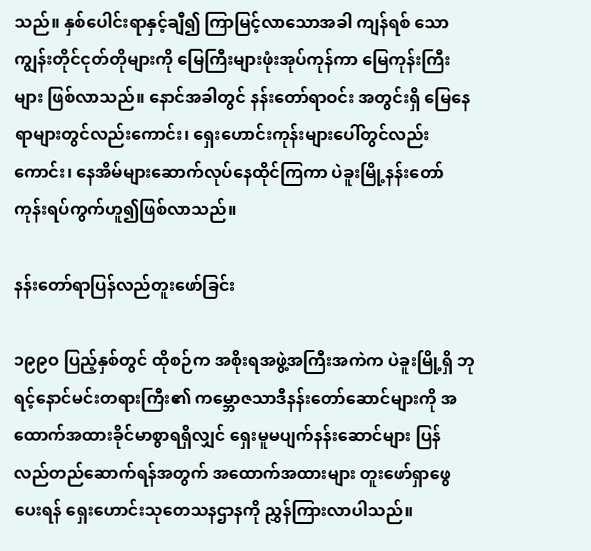သည်။ နှစ်ပေါင်းရာနှင့်ချီ၍ ကြာမြင့်လာသောအခါ ကျန်ရစ် သော ကျွန်းတိုင်ငုတ်တိုများကို မြေကြီးများဖုံးအုပ်ကုန်ကာ မြေကုန်းကြီးများ ဖြစ်လာသည်။ နောင်အခါတွင် နန်းတော်ရာဝင်း အတွင်းရှိ မြေနေရာများတွင်လည်းကောင်း၊ ရှေးဟောင်းကုန်းများပေါ်တွင်လည်းကောင်း၊ နေအိမ်များဆောက်လုပ်နေထိုင်ကြကာ ပဲခူးမြို့နန်းတော်ကုန်းရပ်ကွက်ဟူ၍ဖြစ်လာသည်။

နန်းတော်ရာပြန်လည်တူးဖော်ခြင်း

၁၉၉ဝ ပြည့်နှစ်တွင် ထိုစဉ်က အစိုးရအဖွဲ့အကြီးအကဲက ပဲခူးမြို့ရှိ ဘုရင့်နောင်မင်းတရားကြီး၏ ကမ္ဘောဇသာဒီနန်းတော်ဆောင်များကို အထောက်အထားခိုင်မာစွာရရှိလျှင် ရှေးမူမပျက်နန်းဆောင်များ ပြန်လည်တည်ဆောက်ရန်အတွက် အထောက်အထားများ တူးဖော်ရှာဖွေပေးရန် ရှေးဟောင်းသုတေသနဌာနကို ညွှန်ကြားလာပါသည်။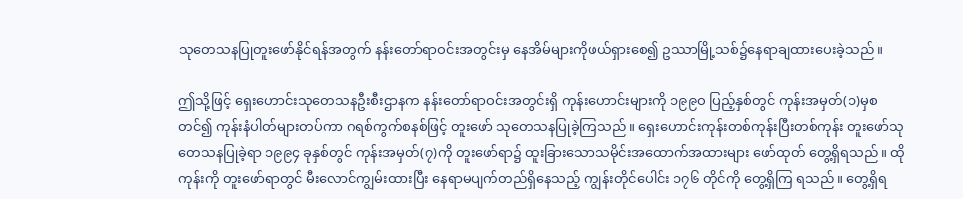သုတေသနပြုတူးဖော်နိုင်ရန်အတွက် နန်းတော်ရာဝင်းအတွင်းမှ နေအိမ်များကိုဖယ်ရှားစေ၍ ဥဿာမြို့သစ်၌နေရာချထားပေးခဲ့သည်။

ဤသို့ဖြင့် ရှေးဟောင်းသုတေသနဦးစီးဌာနက နန်းတော်ရာဝင်းအတွင်းရှိ ကုန်းဟောင်းများကို ၁၉၉ဝ ပြည့်နှစ်တွင် ကုန်းအမှတ်(၁)မှစတင်၍ ကုန်းနံပါတ်များတပ်ကာ ဂရစ်ကွက်စနစ်ဖြင့် တူးဖော် သုတေသနပြုခဲ့ကြသည်။ ရှေးဟောင်းကုန်းတစ်ကုန်းပြီးတစ်ကုန်း တူးဖော်သုတေသနပြုခဲ့ရာ ၁၉၉၄ ခုနှစ်တွင် ကုန်းအမှတ်(၇)ကို တူးဖော်ရာ၌ ထူးခြားသောသမိုင်းအထောက်အထားများ ဖော်ထုတ် တွေ့ရှိရသည်။ ထိုကုန်းကို တူးဖော်ရာတွင် မီးလောင်ကျွမ်းထားပြီး နေရာမပျက်တည်ရှိနေသည့် ကျွန်းတိုင်ပေါင်း ၁၇၆ တိုင်ကို တွေ့ရှိကြ ရသည်။ တွေ့ရှိရ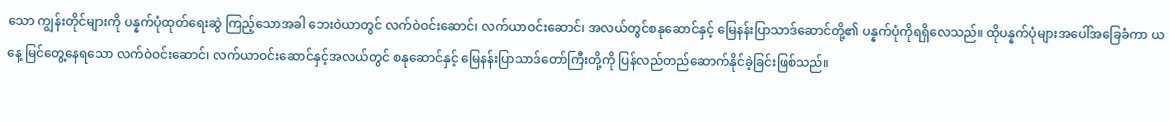သော ကျွန်းတိုင်များကို ပန္နက်ပုံထုတ်ရေးဆွဲ ကြည့်သောအခါ ဘေးဝဲယာတွင် လက်ဝဲဝင်းဆောင်၊ လက်ယာဝင်းဆောင်၊ အလယ်တွင်စနုဆောင်နှင့် မြေနန်းပြာသာဒ်ဆောင်တို့၏ ပန္နက်ပုံကိုရရှိလေသည်။ ထိုပန္နက်ပုံများအပေါ်အခြေခံကာ ယနေ့ မြင်တွေ့နေရသော လက်ဝဲဝင်းဆောင်၊ လက်ယာဝင်းဆောင်နှင့်အလယ်တွင် စနုဆောင်နှင့် မြေနန်းပြာသာဒ်တော်ကြီးတို့ကို ပြန်လည်တည်ဆောက်နိုင်ခဲ့ခြင်းဖြစ်သည်။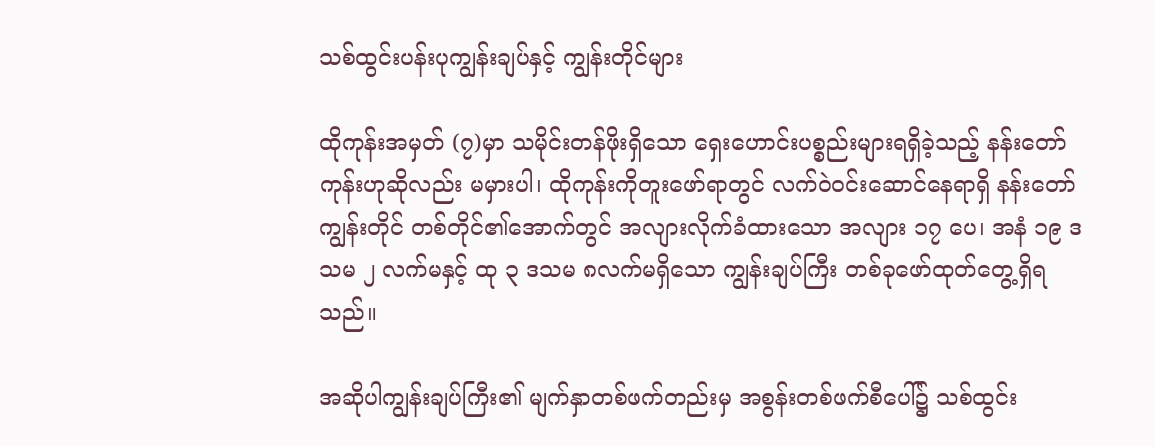သစ်ထွင်းပန်းပုကျွန်းချပ်နှင့် ကျွန်းတိုင်များ

ထိုကုန်းအမှတ် (၇)မှာ သမိုင်းတန်ဖိုးရှိသော ရှေးဟောင်းပစ္စည်းများရရှိခဲ့သည့် နန်းတော်ကုန်းဟုဆိုလည်း မမှားပါ၊ ထိုကုန်းကိုတူးဖော်ရာတွင် လက်ဝဲဝင်းဆောင်နေရာရှိ နန်းတော်ကျွန်းတိုင် တစ်တိုင်၏အောက်တွင် အလျားလိုက်ခံထားသော အလျား ၁၇ ပေ၊ အနံ ၁၉ ဒသမ ၂ လက်မနှင့် ထု ၃ ဒသမ ၈လက်မရှိသော ကျွန်းချပ်ကြီး တစ်ခုဖော်ထုတ်တွေ့ရှိရသည်။

အဆိုပါကျွန်းချပ်ကြီး၏ မျက်နှာတစ်ဖက်တည်းမှ အစွန်းတစ်ဖက်စီပေါ်၌ သစ်ထွင်း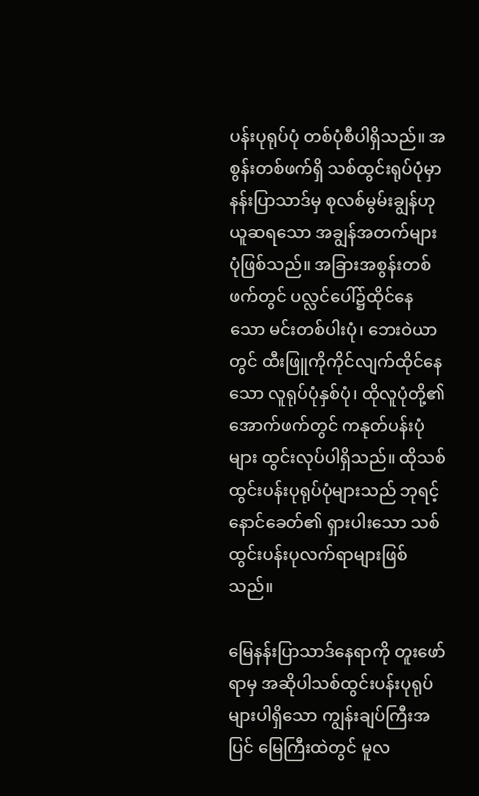ပန်းပုရုပ်ပုံ တစ်ပုံစီပါရှိသည်။ အစွန်းတစ်ဖက်ရှိ သစ်ထွင်းရုပ်ပုံမှာ နန်းပြာသာဒ်မှ စုလစ်မွမ်းချွန်ဟု ယူဆရသော အချွန်အတက်များပုံဖြစ်သည်။ အခြားအစွန်းတစ်ဖက်တွင် ပလ္လင်ပေါ်၌ထိုင်နေသော မင်းတစ်ပါးပုံ၊ ဘေးဝဲယာတွင် ထီးဖြူကိုကိုင်လျက်ထိုင်နေသော လူရုပ်ပုံနှစ်ပုံ၊ ထိုလူပုံတို့၏ အောက်ဖက်တွင် ကနုတ်ပန်းပုံများ ထွင်းလုပ်ပါရှိသည်။ ထိုသစ်ထွင်းပန်းပုရုပ်ပုံများသည် ဘုရင့်နောင်ခေတ်၏ ရှားပါးသော သစ်ထွင်းပန်းပုလက်ရာများဖြစ်သည်။

မြေနန်းပြာသာဒ်နေရာကို တူးဖော်ရာမှ အဆိုပါသစ်ထွင်းပန်းပုရုပ်များပါရှိသော ကျွန်းချပ်ကြီးအပြင် မြေကြီးထဲတွင် မူလ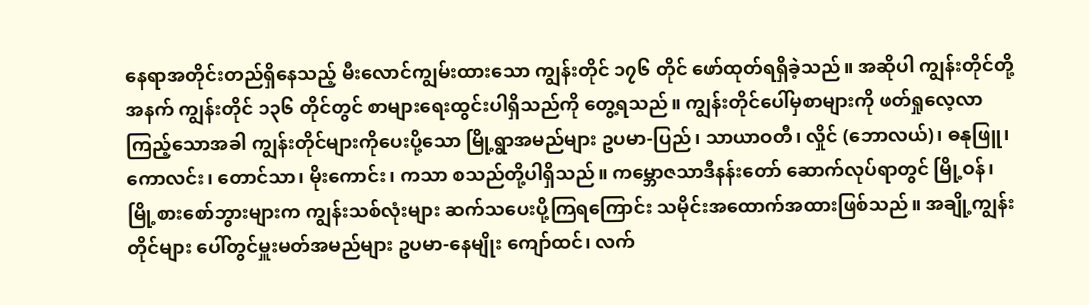နေရာအတိုင်းတည်ရှိနေသည့် မီးလောင်ကျွမ်းထားသော ကျွန်းတိုင် ၁၇၆ တိုင် ဖော်ထုတ်ရရှိခဲ့သည်။ အဆိုပါ ကျွန်းတိုင်တို့အနက် ကျွန်းတိုင် ၁၃၆ တိုင်တွင် စာများရေးထွင်းပါရှိသည်ကို တွေ့ရသည်။ ကျွန်းတိုင်ပေါ်မှစာများကို ဖတ်ရှုလေ့လာကြည့်သောအခါ ကျွန်းတိုင်များကိုပေးပို့သော မြို့ရွာအမည်များ ဥပမာ-ပြည်၊ သာယာဝတီ၊ လှိုင် (ဘောလယ်)၊ ဓနုဖြူ၊ ကောလင်း၊ တောင်သာ၊ မိုးကောင်း၊ ကသာ စသည်တို့ပါရှိသည်။ ကမ္ဘောဇသာဒီနန်းတော် ဆောက်လုပ်ရာတွင် မြို့ဝန်၊ မြို့စားစော်ဘွားများက ကျွန်းသစ်လုံးများ ဆက်သပေးပို့ကြရကြောင်း သမိုင်းအထောက်အထားဖြစ်သည်။ အချို့ကျွန်းတိုင်များ ပေါ်တွင်မှူးမတ်အမည်များ ဥပမာ-နေမျိုး ကျော်ထင်၊ လက်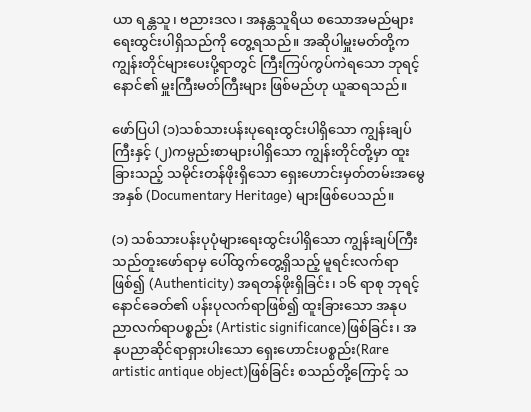ယာ ရန္တသူ၊ ဗညားဒလ၊ အနန္တသူရိယ စသောအမည်များ ရေးထွင်းပါရှိသည်ကို တွေ့ရသည်။ အဆိုပါမှူးမတ်တို့က ကျွန်းတိုင်များပေးပို့ရာတွင် ကြီးကြပ်ကွပ်ကဲရသော ဘုရင့်နောင်၏ မှူးကြီးမတ်ကြီးများ ဖြစ်မည်ဟု ယူဆရသည်။

ဖော်ပြပါ (၁)သစ်သားပန်းပုရေးထွင်းပါရှိသော ကျွန်းချပ်ကြီးနှင့် (၂)ကမ္ပည်းစာများပါရှိသော ကျွန်းတိုင်တို့မှာ ထူးခြားသည့် သမိုင်းတန်ဖိုးရှိသော ရှေးဟောင်းမှတ်တမ်းအမွေအနှစ် (Documentary Heritage) များဖြစ်ပေသည်။

(၁) သစ်သားပန်းပုပုံများရေးထွင်းပါရှိသော ကျွန်းချပ်ကြီးသည်တူးဖော်ရာမှ ပေါ်ထွက်တွေ့ရှိသည့် မူရင်းလက်ရာဖြစ်၍ (Authenticity) အရတန်ဖိုးရှိခြင်း၊ ၁၆ ရာစု ဘုရင့်နောင်ခေတ်၏ ပန်းပုလက်ရာဖြစ်၍ ထူးခြားသော အနုပညာလက်ရာပစ္စည်း (Artistic significance)ဖြစ်ခြင်း၊ အနုပညာဆိုင်ရာရှားပါးသော ရှေးဟောင်းပစ္စည်း(Rare artistic antique object)ဖြစ်ခြင်း စသည်တို့ကြောင့် သ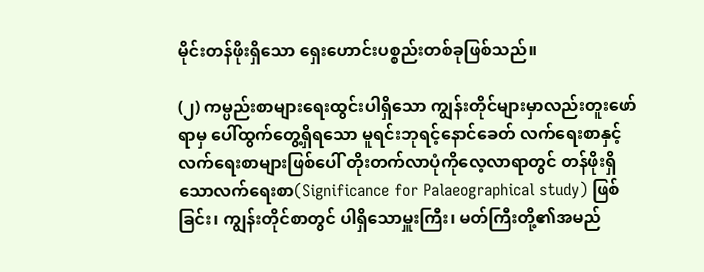မိုင်းတန်ဖိုးရှိသော ရှေးဟောင်းပစ္စည်းတစ်ခုဖြစ်သည်။

(၂) ကမ္ပည်းစာများရေးထွင်းပါရှိသော ကျွန်းတိုင်များမှာလည်းတူးဖော်ရာမှ ပေါ်ထွက်တွေ့ရှိရသော မူရင်းဘုရင့်နောင်ခေတ် လက်ရေးစာနှင့်လက်ရေးစာများဖြစ်ပေါ် တိုးတက်လာပုံကိုလေ့လာရာတွင် တန်ဖိုးရှိသောလက်ရေးစာ(Significance for Palaeographical study) ဖြစ်ခြင်း၊ ကျွန်းတိုင်စာတွင် ပါရှိသောမှူးကြီး၊ မတ်ကြီးတို့၏အမည်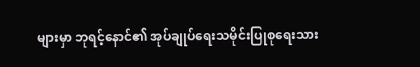များမှာ ဘုရင့်နောင်၏ အုပ်ချုပ်ရေးသမိုင်းပြုစုရေးသား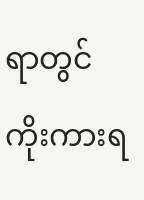ရာတွင် ကိုးကားရ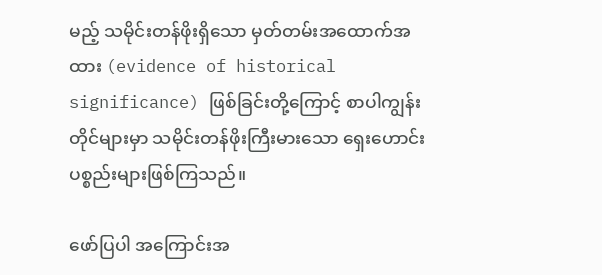မည့် သမိုင်းတန်ဖိုးရှိသော မှတ်တမ်းအထောက်အထား (evidence of historical significance) ဖြစ်ခြင်းတို့ကြောင့် စာပါကျွန်းတိုင်များမှာ သမိုင်းတန်ဖိုးကြီးမားသော ရှေးဟောင်းပစ္စည်းများဖြစ်ကြသည်။

ဖော်ပြပါ အကြောင်းအ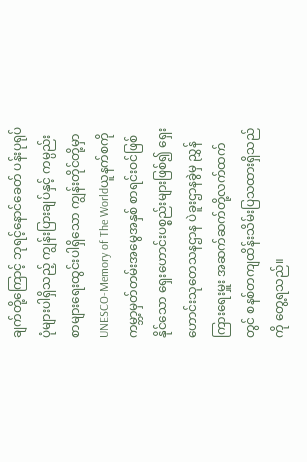ချက်တို့ကြောင့် ဘုရင့်နောင်ခေတ် ပန်းပုရုပ်ပုံများပါရှိသည့် ကျွန်းပြားချပ်နှင့် ကမ္ပည်းစာများရေးထွင်းပါရှိသော ကျွန်းတိုင်တို့မှာ UNESCO-Memory of The Worldယူနက်စကို ကမ္ဘာ့မှတ်တမ်းအမွေအနှစ် စာရင်းဝင်ဖြစ်နိုင်သော ရှေးဟောင်းပစ္စည်းများဖြစ်၍ ရှေးဟောင်းသုတေသနဌာန ပဲခူးဌာနခွဲမှ ညွှန်ကြားရေးမှူး အဆက်ဆက်တို့လက်ထက်တွင် စနစ်တကျထိန်းသိမ်းပြသထားရှိသည်ကို တွေ့ရသည်။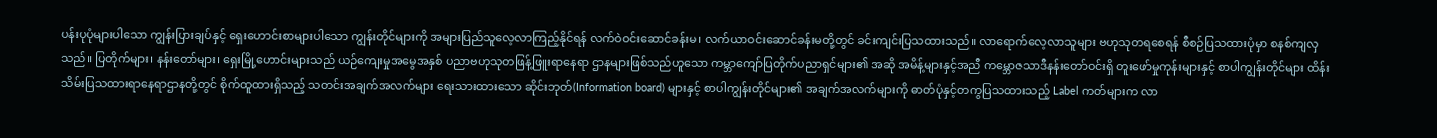ပန်းပုပုံများပါသော ကျွန်းပြားချပ်နှင့် ရှေးဟောင်းစာများပါသော ကျွန်းတိုင်များကို အများပြည်သူလေ့လာကြည့်နိုင်ရန် လက်ဝဲဝင်းဆောင်ခန်းမ၊ လက်ယာဝင်းဆောင်ခန်းမတို့တွင် ခင်းကျင်းပြသထားသည်။ လာရောက်လေ့လာသူများ ဗဟုသုတရစေရန် စီစဉ်ပြသထားပုံမှာ စနစ်ကျလှသည်။ ပြတိုက်များ၊ နန်းတော်များ၊ ရှေးမြို့ဟောင်းများသည် ယဉ်ကျေးမှုအမွေအနှစ် ပညာဗဟုသုတဖြန့်ဖြူးရာနေရာ ဌာနများဖြစ်သည်ဟူသော ကမ္ဘာကျော်ပြတိုက်ပညာရှင်များ၏ အဆို အမိန့်များနှင့်အညီ ကမ္ဘောဇသာဒီနန်းတော်ဝင်းရှိ တူးဖော်မှုကုန်းများနှင့် စာပါကျွန်းတိုင်များ ထိန်းသိမ်းပြသထားရာနေရာဌာနတို့တွင် စိုက်ထူထားရှိသည့် သတင်းအချက်အလက်များ ရေးသားထားသော ဆိုင်းဘုတ်(Information board) များနှင့် စာပါကျွန်းတိုင်များ၏ အချက်အလက်များကို ဓာတ်ပုံနှင့်တကွပြသထားသည့် Label ကတ်များက လာ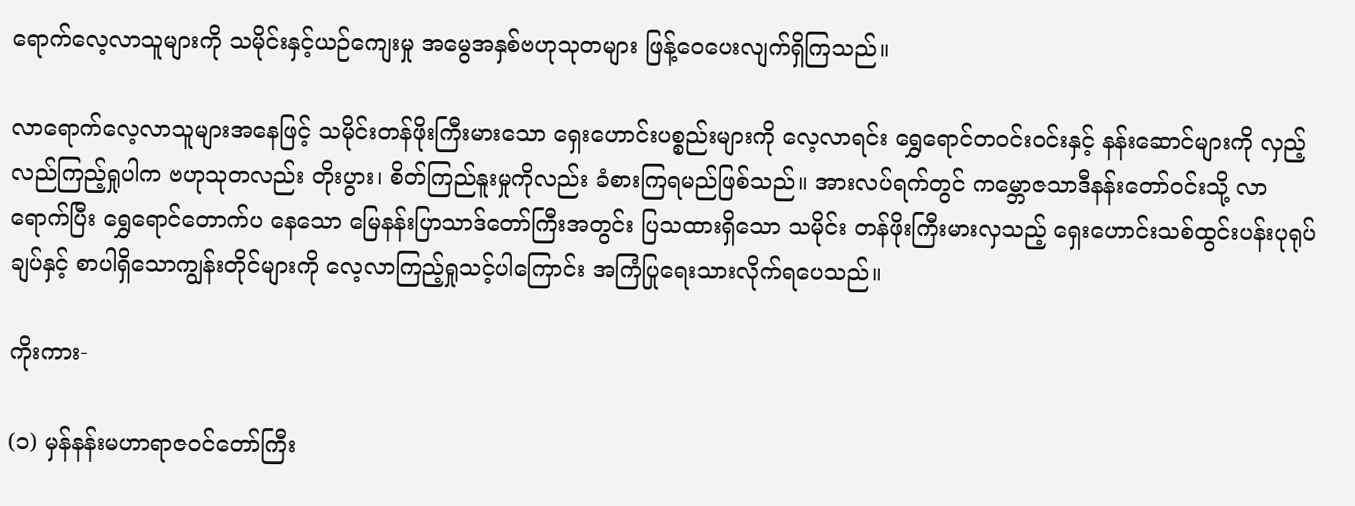ရောက်လေ့လာသူများကို သမိုင်းနှင့်ယဉ်ကျေးမှု အမွေအနှစ်ဗဟုသုတများ ဖြန့်ဝေပေးလျက်ရှိကြသည်။

လာရောက်လေ့လာသူများအနေဖြင့် သမိုင်းတန်ဖိုးကြီးမားသော ရှေးဟောင်းပစ္စည်းများကို လေ့လာရင်း ရွှေရောင်တဝင်းဝင်းနှင့် နန်းဆောင်များကို လှည့်လည်ကြည့်ရှုပါက ဗဟုသုတလည်း တိုးပွား၊ စိတ်ကြည်နူးမှုကိုလည်း ခံစားကြရမည်ဖြစ်သည်။ အားလပ်ရက်တွင် ကမ္ဘောဇသာဒီနန်းတော်ဝင်းသို့ လာရောက်ပြီး ရွှေရောင်တောက်ပ နေသော မြေနန်းပြာသာဒ်တော်ကြီးအတွင်း ပြသထားရှိသော သမိုင်း တန်ဖိုးကြီးမားလှသည့် ရှေးဟောင်းသစ်ထွင်းပန်းပုရုပ်ချပ်နှင့် စာပါရှိသောကျွန်းတိုင်များကို လေ့လာကြည့်ရှုသင့်ပါကြောင်း အကြံပြုရေးသားလိုက်ရပေသည်။

ကိုးကား-

(၁) မှန်နန်းမဟာရာဇဝင်တော်ကြီး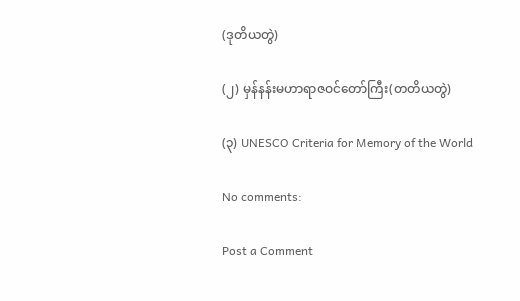(ဒုတိယတွဲ)

(၂) မှန်နန်းမဟာရာဇဝင်တော်ကြီး(တတိယတွဲ)

(၃) UNESCO Criteria for Memory of the World

No comments:

Post a Comment